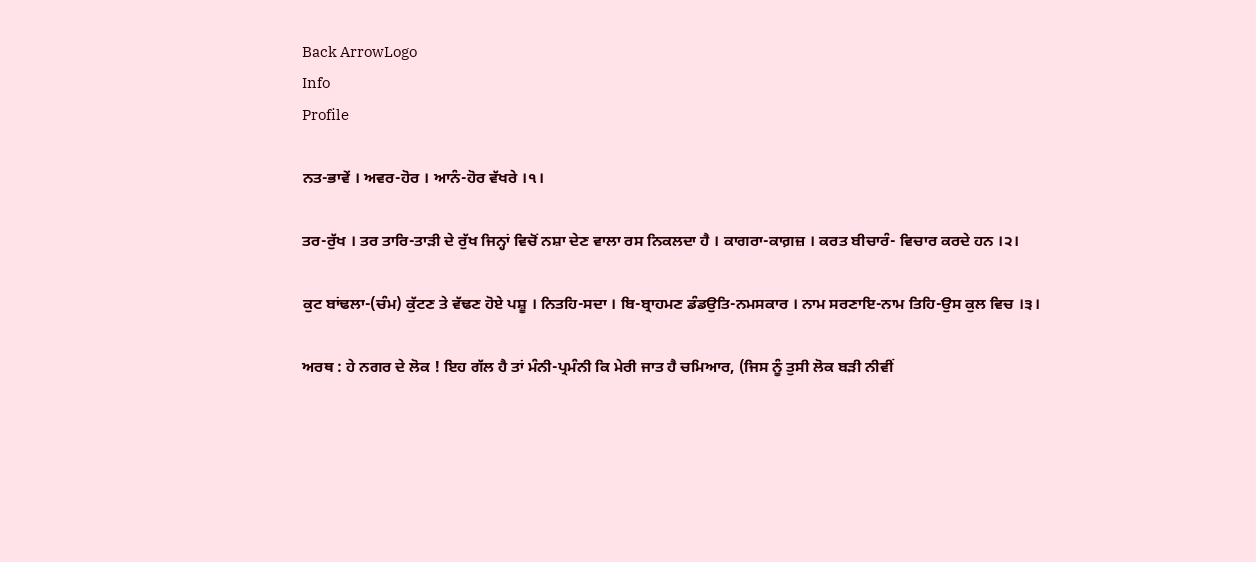Back ArrowLogo
Info
Profile

ਨਤ-ਭਾਵੇਂ । ਅਵਰ-ਹੋਰ । ਆਨੰ-ਹੋਰ ਵੱਖਰੇ ।੧।

ਤਰ-ਰੁੱਖ । ਤਰ ਤਾਰਿ-ਤਾੜੀ ਦੇ ਰੁੱਖ ਜਿਨ੍ਹਾਂ ਵਿਚੋਂ ਨਸ਼ਾ ਦੇਣ ਵਾਲਾ ਰਸ ਨਿਕਲਦਾ ਹੈ । ਕਾਗਰਾ-ਕਾਗ਼ਜ਼ । ਕਰਤ ਬੀਚਾਰੰ- ਵਿਚਾਰ ਕਰਦੇ ਹਨ ।੨।

ਕੁਟ ਬਾਂਢਲਾ-(ਚੰਮ) ਕੁੱਟਣ ਤੇ ਵੱਢਣ ਹੋਏ ਪਸ਼ੂ । ਨਿਤਹਿ-ਸਦਾ । ਬਿ-ਬ੍ਰਾਹਮਣ ਡੰਡਉਤਿ-ਨਮਸਕਾਰ । ਨਾਮ ਸਰਣਾਇ-ਨਾਮ ਤਿਹਿ-ਉਸ ਕੁਲ ਵਿਚ ।੩।

ਅਰਥ : ਹੇ ਨਗਰ ਦੇ ਲੋਕ ! ਇਹ ਗੱਲ ਹੈ ਤਾਂ ਮੰਨੀ-ਪ੍ਰਮੰਨੀ ਕਿ ਮੇਰੀ ਜਾਤ ਹੈ ਚਮਿਆਰ, (ਜਿਸ ਨੂੰ ਤੁਸੀ ਲੋਕ ਬੜੀ ਨੀਵੀਂ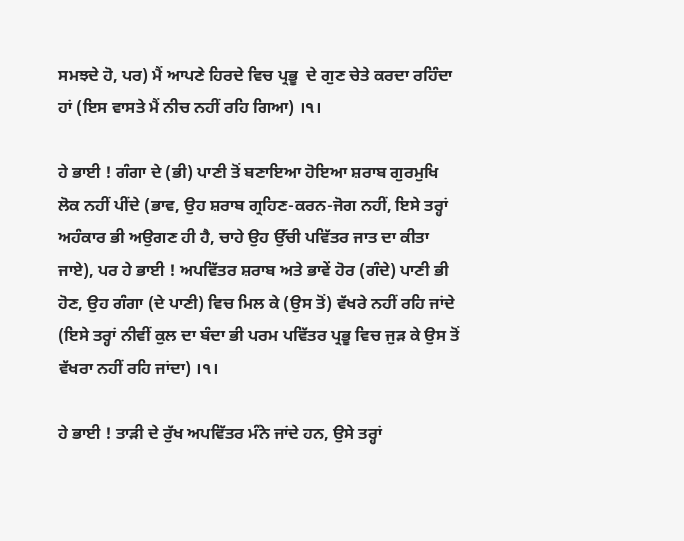ਸਮਝਦੇ ਹੋ, ਪਰ) ਮੈਂ ਆਪਣੇ ਹਿਰਦੇ ਵਿਚ ਪ੍ਰਭੂ  ਦੇ ਗੁਣ ਚੇਤੇ ਕਰਦਾ ਰਹਿੰਦਾ ਹਾਂ (ਇਸ ਵਾਸਤੇ ਮੈਂ ਨੀਚ ਨਹੀਂ ਰਹਿ ਗਿਆ) ।੧।

ਹੇ ਭਾਈ ! ਗੰਗਾ ਦੇ (ਭੀ) ਪਾਣੀ ਤੋਂ ਬਣਾਇਆ ਹੋਇਆ ਸ਼ਰਾਬ ਗੁਰਮੁਖਿ ਲੋਕ ਨਹੀਂ ਪੀਂਦੇ (ਭਾਵ, ਉਹ ਸ਼ਰਾਬ ਗ੍ਰਹਿਣ-ਕਰਨ-ਜੋਗ ਨਹੀਂ, ਇਸੇ ਤਰ੍ਹਾਂ ਅਹੰਕਾਰ ਭੀ ਅਉਗਣ ਹੀ ਹੈ, ਚਾਹੇ ਉਹ ਉੱਚੀ ਪਵਿੱਤਰ ਜਾਤ ਦਾ ਕੀਤਾ ਜਾਏ), ਪਰ ਹੇ ਭਾਈ ! ਅਪਵਿੱਤਰ ਸ਼ਰਾਬ ਅਤੇ ਭਾਵੇਂ ਹੋਰ (ਗੰਦੇ) ਪਾਣੀ ਭੀ ਹੋਣ, ਉਹ ਗੰਗਾ (ਦੇ ਪਾਣੀ) ਵਿਚ ਮਿਲ ਕੇ (ਉਸ ਤੋਂ) ਵੱਖਰੇ ਨਹੀਂ ਰਹਿ ਜਾਂਦੇ (ਇਸੇ ਤਰ੍ਹਾਂ ਨੀਵੀਂ ਕੁਲ ਦਾ ਬੰਦਾ ਭੀ ਪਰਮ ਪਵਿੱਤਰ ਪ੍ਰਭੂ ਵਿਚ ਜੁੜ ਕੇ ਉਸ ਤੋਂ ਵੱਖਰਾ ਨਹੀਂ ਰਹਿ ਜਾਂਦਾ) ।੧।

ਹੇ ਭਾਈ ! ਤਾੜੀ ਦੇ ਰੁੱਖ ਅਪਵਿੱਤਰ ਮੰਨੇ ਜਾਂਦੇ ਹਨ, ਉਸੇ ਤਰ੍ਹਾਂ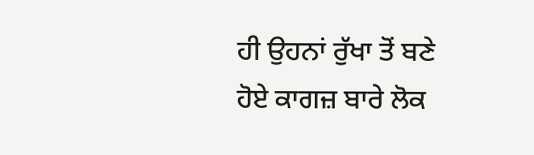ਹੀ ਉਹਨਾਂ ਰੁੱਖਾ ਤੋਂ ਬਣੇ ਹੋਏ ਕਾਗਜ਼ ਬਾਰੇ ਲੋਕ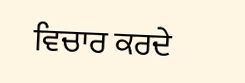ਵਿਚਾਰ ਕਰਦੇ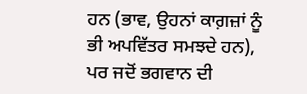ਹਨ (ਭਾਵ, ਉਹਨਾਂ ਕਾਗ਼ਜ਼ਾਂ ਨੂੰ ਭੀ ਅਪਵਿੱਤਰ ਸਮਝਦੇ ਹਨ), ਪਰ ਜਦੋਂ ਭਗਵਾਨ ਦੀ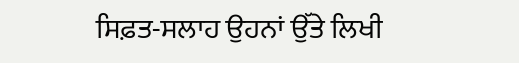ਸਿਫ਼ਤ-ਸਲਾਹ ਉਹਨਾਂ ਉੱਤੇ ਲਿਖੀ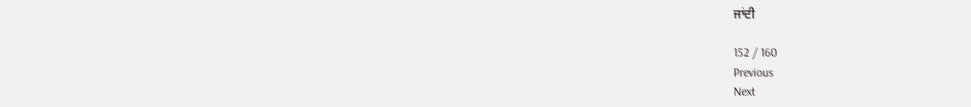ਜਾਂਦੀ

152 / 160
Previous
Next